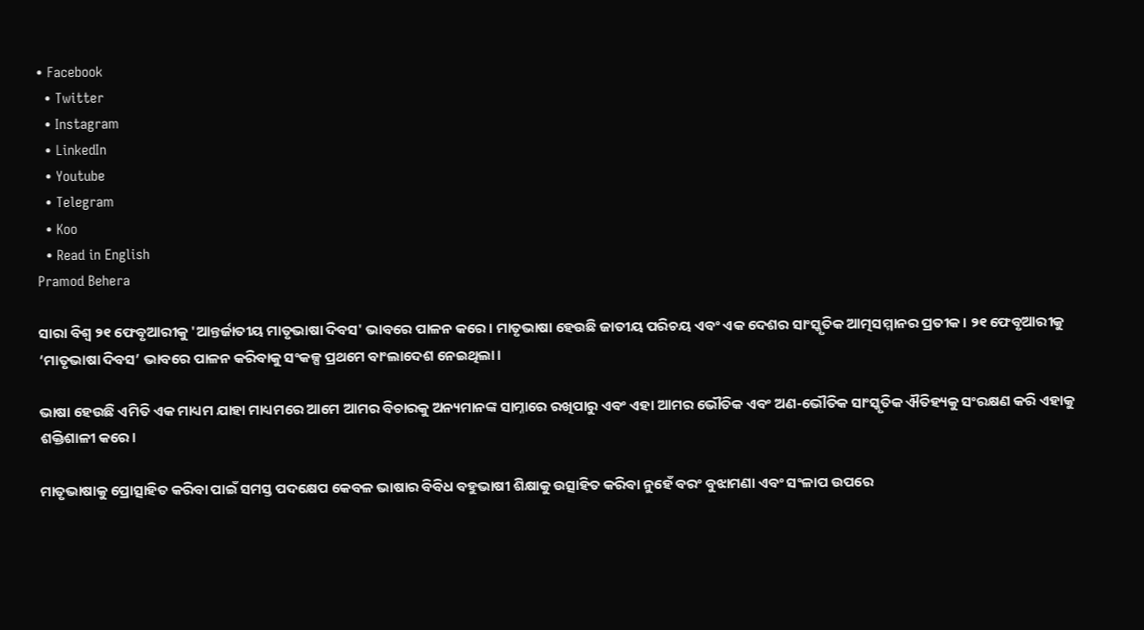• Facebook
  • Twitter
  • Instagram
  • LinkedIn
  • Youtube
  • Telegram
  • Koo
  • Read in English
Pramod Behera

ସାରା ବିଶ୍ୱ ୨୧ ଫେବୃଆରୀକୁ 'ଆନ୍ତର୍ଜାତୀୟ ମାତୃଭାଷା ଦିବସ' ଭାବରେ ପାଳନ କରେ। ମାତୃଭାଷା ହେଉଛି ଜାତୀୟ ପରିଚୟ ଏବଂ ଏକ ଦେଶର ସାଂସ୍କୃତିକ ଆତ୍ମସମ୍ମାନର ପ୍ରତୀକ। ୨୧ ଫେବୃଆରୀକୁ ‘ମାତୃଭାଷା ଦିବସ’ ଭାବରେ ପାଳନ କରିବାକୁ ସଂକଳ୍ପ ପ୍ରଥମେ ବାଂଲାଦେଶ ନେଇଥିଲା।

ଭାଷା ହେଉଛି ଏମିତି ଏକ ମାଧ୍ୟମ ଯାହା ମାଧ୍ୟମରେ ଆମେ ଆମର ବିଚାରକୁ ଅନ୍ୟମାନଙ୍କ ସାମ୍ନାରେ ରଖିପାରୁ ଏବଂ ଏହା ଆମର ଭୌତିକ ଏବଂ ଅଣ-ଭୌତିକ ସାଂସ୍କୃତିକ ଐତିହ୍ୟକୁ ସଂରକ୍ଷଣ କରି ଏହାକୁ ଶକ୍ତିଶାଳୀ କରେ।

ମାତୃଭାଷାକୁ ପ୍ରୋତ୍ସାହିତ କରିବା ପାଇଁ ସମସ୍ତ ପଦକ୍ଷେପ କେବଳ ଭାଷାର ବିବିଧ ବହୁଭାଷୀ ଶିକ୍ଷାକୁ ଉତ୍ସାହିତ କରିବା ନୁହେଁ ବରଂ ବୁଝାମଣା ଏବଂ ସଂଳାପ ଉପରେ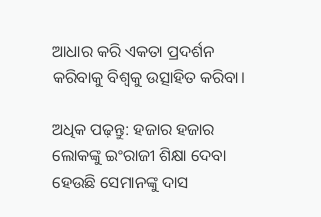ଆଧାର କରି ଏକତା ପ୍ରଦର୍ଶନ କରିବାକୁ ବିଶ୍ୱକୁ ଉତ୍ସାହିତ କରିବା।

ଅଧିକ ପଢ଼ନ୍ତୁ: ହଜାର ହଜାର ଲୋକଙ୍କୁ ଇଂରାଜୀ ଶିକ୍ଷା ଦେବା ହେଉଛି ସେମାନଙ୍କୁ ଦାସ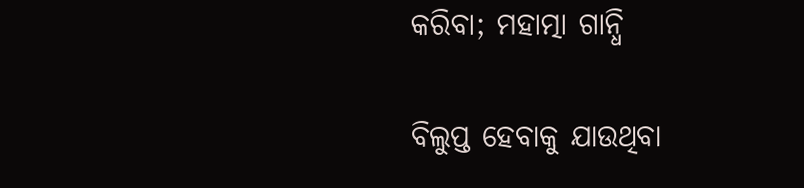କରିବା; ମହାତ୍ମା ଗାନ୍ଧି

ବିଲୁପ୍ତ ହେବାକୁ ଯାଉଥିବା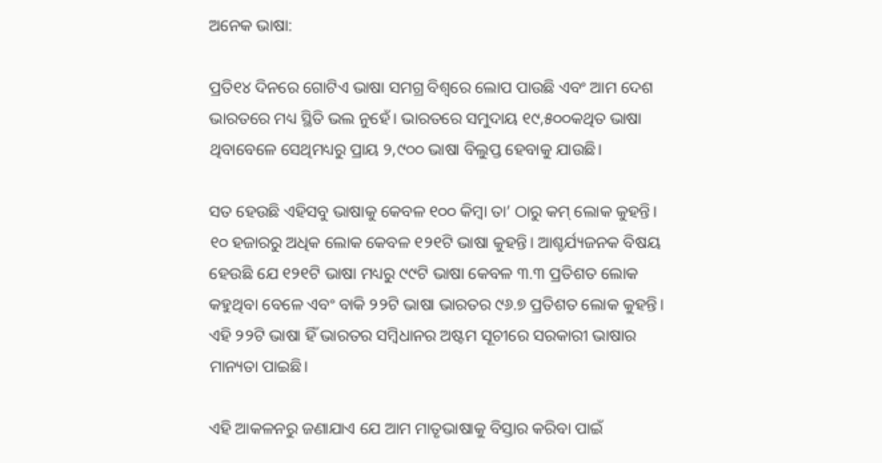ଅନେକ ଭାଷା:

ପ୍ରତି୧୪ ଦିନରେ ଗୋଟିଏ ଭାଷା ସମଗ୍ର ବିଶ୍ୱରେ ଲୋପ ପାଉଛି ଏବଂ ଆମ ଦେଶ ଭାରତରେ ମଧ୍ୟ ସ୍ଥିତି ଭଲ ନୁହେଁ। ଭାରତରେ ସମୁଦାୟ ୧୯,୫୦୦କଥିତ ଭାଷା ଥିବାବେଳେ ସେଥିମଧ୍ୟରୁ ପ୍ରାୟ ୨,୯୦୦ ଭାଷା ବିଲୁପ୍ତ ହେବାକୁ ଯାଉଛି।

ସତ ହେଉଛି ଏହିସବୁ ଭାଷାକୁ କେବଳ ୧୦୦ କିମ୍ବା ତା’ ଠାରୁ କମ୍ ଲୋକ କୁହନ୍ତି। ୧୦ ହଜାରରୁ ଅଧିକ ଲୋକ କେବଳ ୧୨୧ଟି ଭାଷା କୁହନ୍ତି। ଆଶ୍ଚର୍ଯ୍ୟଜନକ ବିଷୟ ହେଉଛି ଯେ ୧୨୧ଟି ଭାଷା ମଧ୍ୟରୁ ୯୯ଟି ଭାଷା କେବଳ ୩.୩ ପ୍ରତିଶତ ଲୋକ କହୁଥିବା ବେଳେ ଏବଂ ବାକି ୨୨ଟି ଭାଷା ଭାରତର ୯୬.୭ ପ୍ରତିଶତ ଲୋକ କୁହନ୍ତି। ଏହି ୨୨ଟି ଭାଷା ହିଁ ଭାରତର ସମ୍ବିଧାନର ଅଷ୍ଟମ ସୂଚୀରେ ସରକାରୀ ଭାଷାର ମାନ୍ୟତା ପାଇଛି।

ଏହି ଆକଳନରୁ ଜଣାଯାଏ ଯେ ଆମ ମାତୃଭାଷାକୁ ବିସ୍ତାର କରିବା ପାଇଁ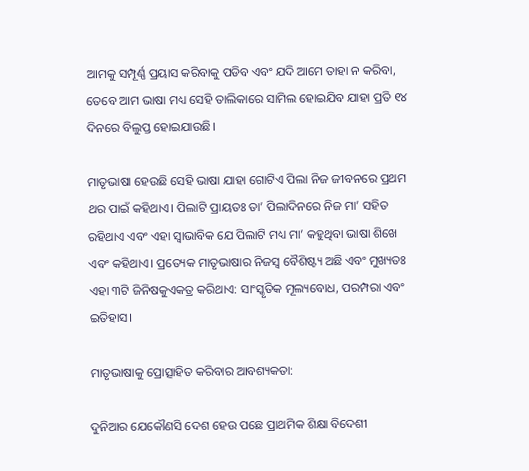ଆମକୁ ସମ୍ପୂର୍ଣ୍ଣ ପ୍ରୟାସ କରିବାକୁ ପଡିବ ଏବଂ ଯଦି ଆମେ ତାହା ନ କରିବା, ତେବେ ଆମ ଭାଷା ମଧ୍ୟ ସେହି ତାଲିକାରେ ସାମିଲ ହୋଇଯିବ ଯାହା ପ୍ରତି ୧୪ ଦିନରେ ବିଲୁପ୍ତ ହୋଇଯାଉଛି।

ମାତୃଭାଷା ହେଉଛି ସେହି ଭାଷା ଯାହା ଗୋଟିଏ ପିଲା ନିଜ ଜୀବନରେ ପ୍ରଥମ ଥର ପାଇଁ କହିଥାଏ। ପିଲାଟି ପ୍ରାୟତଃ ତା’ ପିଲାଦିନରେ ନିଜ ମା’ ସହିତ ରହିଥାଏ ଏବଂ ଏହା ସ୍ୱାଭାବିକ ଯେ ପିଲାଟି ମଧ୍ୟ ମା’ କହୁଥିବା ଭାଷା ଶିଖେ ଏବଂ କହିଥାଏ। ପ୍ରତ୍ୟେକ ମାତୃଭାଷାର ନିଜସ୍ୱ ବୈଶିଷ୍ଟ୍ୟ ଅଛି ଏବଂ ମୁଖ୍ୟତଃ ଏହା ୩ଟି ଜିନିଷକୁଏକତ୍ର କରିଥାଏ: ସାଂସ୍କୃତିକ ମୂଲ୍ୟବୋଧ, ପରମ୍ପରା ଏବଂ ଇତିହାସ।

ମାତୃଭାଷାକୁ ପ୍ରୋତ୍ସାହିତ କରିବାର ଆବଶ୍ୟକତା:

ଦୁନିଆର ଯେକୌଣସି ଦେଶ ହେଉ ପଛେ ପ୍ରାଥମିକ ଶିକ୍ଷା ବିଦେଶୀ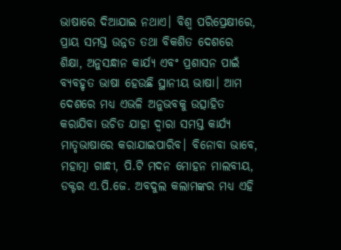ଭାଷାରେ ଦିଆଯାଇ ନଥାଏ। ବିଶ୍ୱ ପରିପ୍ରେକ୍ଷୀରେ, ପ୍ରାୟ ସମସ୍ତ ଉନ୍ନତ ତଥା ବିକଶିତ ଦେଶରେ ଶିକ୍ଷା, ଅନୁସନ୍ଧାନ କାର୍ଯ୍ୟ ଏବଂ ପ୍ରଶାସନ ପାଇଁ ବ୍ୟବହୃତ ଭାଷା ହେଉଛି ସ୍ଥାନୀୟ ଭାଷା। ଆମ ଦେଶରେ ମଧ୍ୟ ଏଭଳି ଅନୁଭବକୁ ଉତ୍ସାହିତ କରାଯିବା ଉଚିତ ଯାହା ଦ୍ୱାରା ସମସ୍ତ କାର୍ଯ୍ୟ ମାତୃଭାଷାରେ କରାଯାଇପାରିବ। ବିନୋବା ଭାବେ, ମହାତ୍ମା ଗାନ୍ଧୀ, ପି.ଟି ମଦନ ମୋହନ ମାଲବୀୟ, ଡକ୍ଟର ଏ.ପି.ଜେ. ଅବଦୁଲ କଲାମଙ୍କର ମଧ୍ୟ ଏହି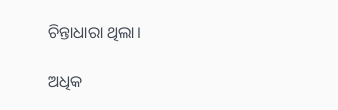ଚିନ୍ତାଧାରା ଥିଲା।

ଅଧିକ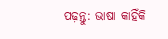ପଢ଼ନ୍ତୁ: ଭାଷା କାହିଁକି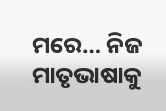ମରେ… ନିଜ ମାତୃଭାଷାକୁ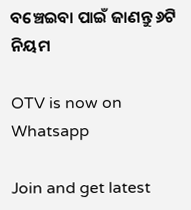ବଞ୍ଚେଇବା ପାଇଁ ଜାଣନ୍ତୁ ୬ଟି ନିୟମ

OTV is now on Whatsapp

Join and get latest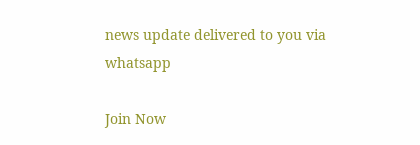news update delivered to you via whatsapp

Join Now